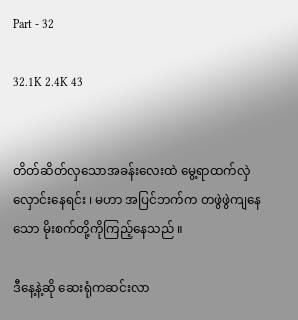Part - 32

32.1K 2.4K 43


တိတ်ဆိတ်လှသောအခန်းလေးထဲ မွေ့ရာထက်လှဲလှောင်းနေရင်း ၊ မဟာ အပြင်ဘက်က တဖွဲဖွဲကျနေသော မိုးစက်တို့ကိုကြည့်နေသည် ။

ဒီနေ့နဲ့ဆို ဆေးရုံကဆင်းလာ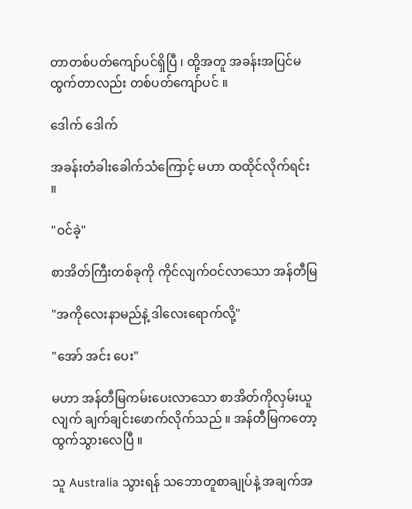တာတစ်ပတ်ကျော်ပင်ရှိပြီ ၊ ထို့အတူ အခန်းအပြင်မထွက်တာလည်း တစ်ပတ်ကျော်ပင် ။

ဒေါက် ဒေါက်

အခန်းတံခါးခေါက်သံကြောင့် မဟာ ထထိုင်လိုက်ရင်း ။

"ဝင်ခဲ့"

စာအိတ်ကြီးတစ်ခုကို ကိုင်လျက်ဝင်လာသော အန်တီမြ

"အကိုလေးနာမည်နဲ့ ဒါလေးရောက်လို့"

"အော် အင်း ပေး"

မဟာ အန်တီမြကမ်းပေးလာသော စာအိတ်ကိုလှမ်းယူလျက် ချက်ချင်းဖောက်လိုက်သည် ။ အန်တီမြကတော့ ထွက်သွားလေပြီ ။

သူ Australia သွားရန် သဘောတူစာချုပ်နဲ့ အချက်အ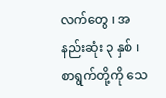လက်တွေ ၊ အနည်းဆုံး ၃ နှစ် ၊ စာရွက်တို့ကို သေ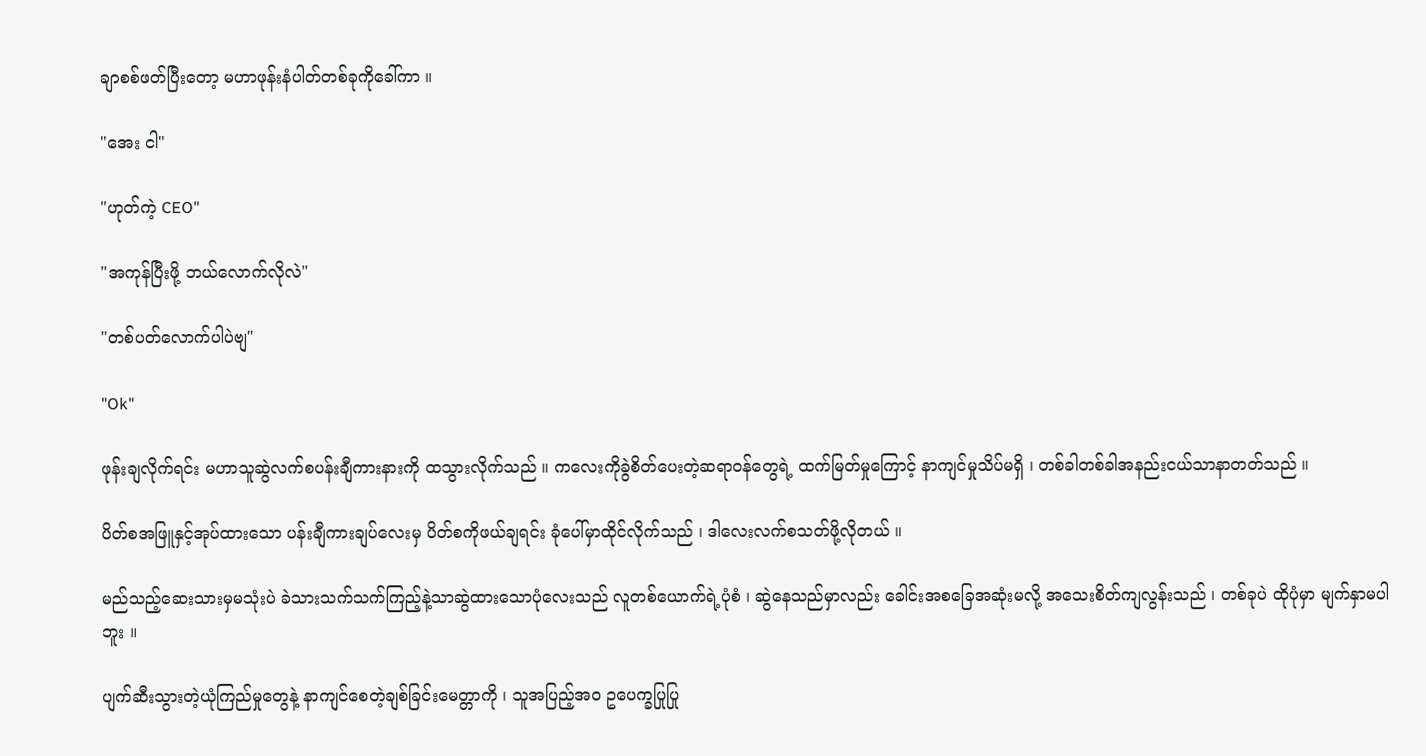ချာစစ်ဖတ်ပြီးတော့ မဟာဖုန်းနံပါတ်တစ်ခုကိုခေါ်ကာ ။

"အေး ငါ"

"ဟုတ်ကဲ့ CEO"

"အကုန်ပြီးဖို့ ဘယ်လောက်လိုလဲ"

"တစ်ပတ်လောက်ပါပဲဗျ"

"Ok"

ဖုန်းချလိုက်ရင်း မဟာသူဆွဲလက်စပန်းချီကားနားကို ထသွားလိုက်သည် ။ ကလေးကိုခွဲစိတ်ပေးတဲ့ဆရာဝန်တွေရဲ့ ထက်မြတ်မှုကြောင့် နာကျင်မှုသိပ်မရှိ ၊ တစ်ခါတစ်ခါအနည်းငယ်သာနာတတ်သည် ။

ပိတ်စအဖြူနှင့်အုပ်ထားသော ပန်းချီကားချပ်လေးမှ ပိတ်စကိုဖယ်ချရင်း ခုံပေါ်မှာထိုင်လိုက်သည် ၊ ဒါလေးလက်စသတ်ဖို့လိုတယ် ။

မည်သည့်ဆေးသားမှမသုံးပဲ ခဲသားသက်သက်ကြည့်နဲ့သာဆွဲထားသောပုံလေးသည် လူတစ်ယောက်ရဲ့ပုံစံ ၊ ဆွဲနေသည်မှာလည်း ခေါင်းအစခြေအဆုံးမလို့ အသေးစိတ်ကျလွန်းသည် ၊ တစ်ခုပဲ ထိုပုံမှာ မျက်နှာမပါဘူး ။

ပျက်ဆီးသွားတဲ့ယုံကြည်မှုတွေနဲ့ နာကျင်စေတဲ့ချစ်ခြင်းမေတ္တာကို ၊ သူအပြည့်အဝ ဥပေက္ခပြုပြု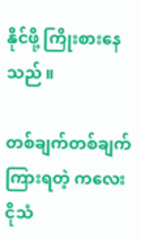နိုင်ဖို့ ကြိုးစားနေသည် ။

တစ်ချက်တစ်ချက်ကြားရတဲ့ ကလေးငိုသံ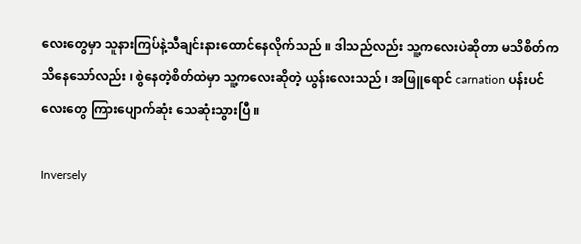လေးတွေမှာ သူနားကြပ်နဲ့သီချင်းနားထောင်နေလိုက်သည် ။ ဒါသည်လည်း သူ့ကလေးပဲဆိုတာ မသိစိတ်က သိနေသော်လည်း ၊ စွဲနေတဲ့စိတ်ထဲမှာ သူ့ကလေးဆိုတဲ့ ယွန်းလေးသည် ၊ အဖြူရောင် carnation ပန်းပင်လေးတွေ ကြားပျောက်ဆုံး သေဆုံးသွားပြီ ။

Inversely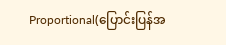Proportional(ပြောင်းပြန်အ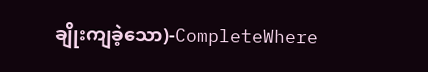ချိုးကျခဲ့သော)-CompleteWhere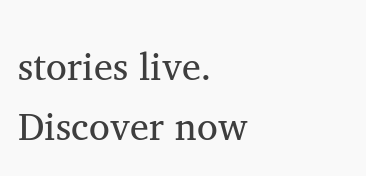stories live. Discover now